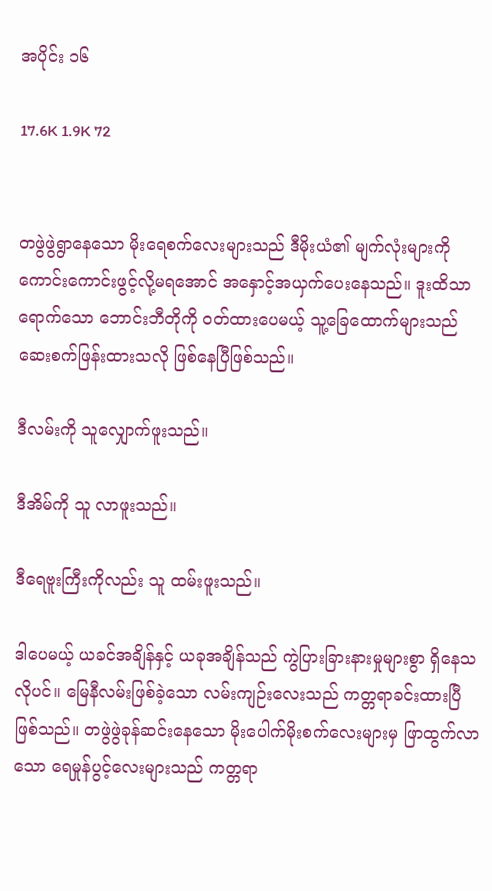အပိုင်း ၁၆

17.6K 1.9K 72


တဖွဲဖွဲရွာနေသော မိုးရေစက်လေးများသည် ဒီမိုးယံ၏ မျက်လုံးများကို ကောင်းကောင်းဖွင့်လို့မရအောင် အနှောင့်အယှက်ပေးနေသည်။ ဒူးထိသာရောက်သော ဘောင်းဘီတိုကို ဝတ်ထားပေမယ့် သူ့ခြေထောက်များသည် ဆေးစက်ဖြန်းထားသလို ဖြစ်နေပြီဖြစ်သည်။

ဒီလမ်းကို သူလျှောက်ဖူးသည်။

ဒီအိမ်ကို သူ လာဖူးသည်။

ဒီရေဗူးကြီးကိုလည်း သူ ထမ်းဖူးသည်။

ဒါပေမယ့် ယခင်အချိန်နှင့် ယခုအချိန်သည် ကွဲပြားခြားနားမှုများစွာ ရှိနေသလိုပင်။ မြေနီလမ်းဖြစ်ခဲ့သော လမ်းကျဉ်းလေးသည် ကတ္တရာခင်းထားပြီဖြစ်သည်။ တဖွဲဖွဲခုန်ဆင်းနေသော မိုးပေါက်မိုးစက်လေးများမှ ဖြာထွက်လာသော ရေမှုန်ပွင့်လေးများသည် ကတ္တရာ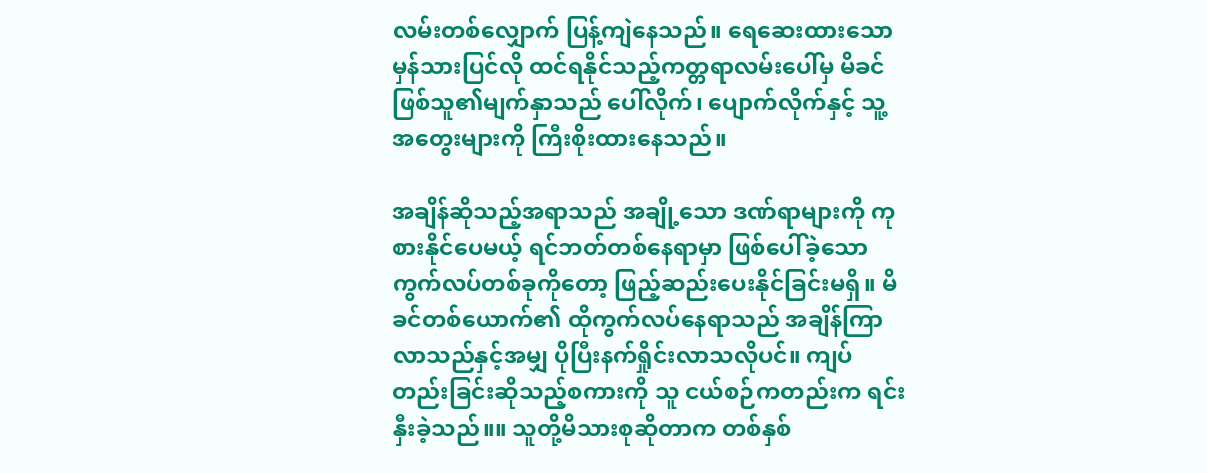လမ်းတစ်လျှောက် ပြန့်ကျဲနေသည်။ ရေဆေးထားသော မှန်သားပြင်လို ထင်ရနိုင်သည့်ကတ္တရာလမ်းပေါ်မှ မိခင်ဖြစ်သူ၏မျက်နှာသည် ပေါ်လိုက်၊ ပျောက်လိုက်နှင့် သူ့အတွေးများကို ကြီးစိုးထားနေသည်။

အချိန်ဆိုသည့်အရာသည် အချို့သော ဒဏ်ရာများကို ကုစားနိုင်ပေမယ့် ရင်ဘတ်တစ်နေရာမှာ ဖြစ်ပေါ်ခဲ့သော ကွက်လပ်တစ်ခုကိုတော့ ဖြည့်ဆည်းပေးနိုင်ခြင်းမရှိ။ မိခင်တစ်ယောက်၏ ထိုကွက်လပ်နေရာသည် အချိန်ကြာလာသည်နှင့်အမျှ ပိုပြီးနက်ရှိုင်းလာသလိုပင်။ ကျပ်တည်းခြင်းဆိုသည့်စကားကို သူ ငယ်စဉ်ကတည်းက ရင်းနှီးခဲ့သည်။။ သူတို့မိသားစုဆိုတာက တစ်နှစ်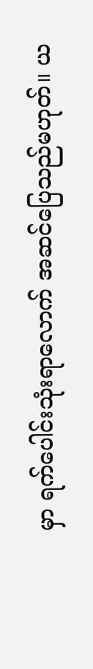မှာ ရက်ပေါင်းသုံးရာလောက် အဆင်ပြေသည်မဟုတ်။ ယ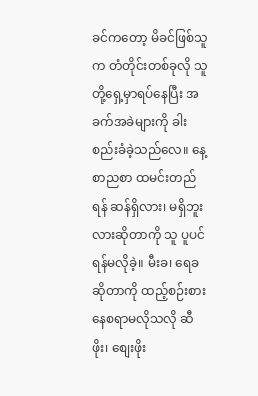ခင်ကတော့ မိခင်ဖြစ်သူက တံတိုင်းတစ်ခုလို သူတို့ရှေ့မှာရပ်နေပြီး အခက်အခဲများကို ခါးစည်းခံခဲ့သည်လေ။ နေ့စာညစာ ထမင်းတည်ရန် ဆန်ရှိလား၊ မရှိဘူးလားဆိုတာကို သူ ပူပင်ရန်မလိုခဲ့။ မီးခ၊ ရေခဆိုတာကို ထည့်စဉ်းစားနေစရာမလိုသလို ဆီဖိုး၊ စျေးဖိုး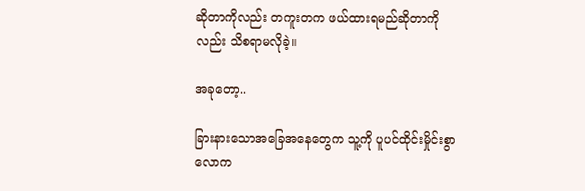ဆိုတာကိုလည်း တကူးတက ဖယ်ထားရမည်ဆိုတာကိုလည်း သိစရာမလိုခဲ့။

အခုတော့..

ခြားနားသောအခြေအနေတွေက သူ့ကို ပူပင်ထိုင်းမှိုင်းစွာ လောက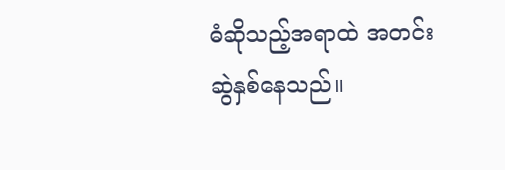ဓံဆိုသည့်အရာထဲ အတင်းဆွဲနှစ်နေသည်။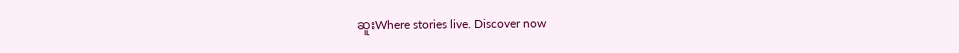ဆူးWhere stories live. Discover now